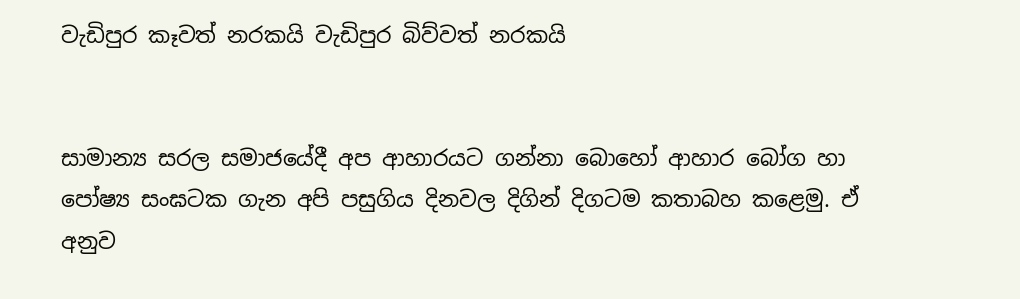වැඩිපුර කෑවත් නරකයි වැඩිපුර බිව්වත් නරකයි


සාමාන්‍ය සරල සමාජයේදී අප ආහාරයට ගන්නා බොහෝ ආහාර බෝග හා පෝෂ්‍ය සංඝටක ගැන අපි පසුගිය දිනවල දිගින් දිගටම කතාබහ කළෙමු. ඒ අනුව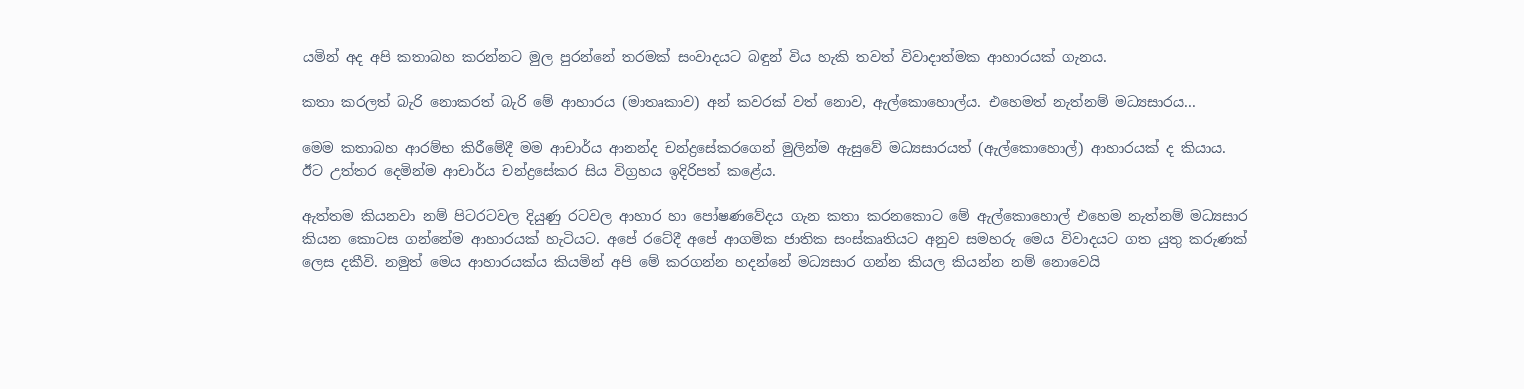යමින් අද අපි කතාබහ කරන්නට මුල පුරන්නේ තරමක්‌ සංවාදයට බඳුන් විය හැකි තවත් විවාදාත්මක ආහාරයක්‌ ගැනය.

කතා කරලත් බැරි නොකරත් බැරි මේ ආහාරය (මාතෘකාව) අන් කවරක්‌ වත් නොව, ඇල්කොහොල්ය. එහෙමත් නැත්නම් මධ්‍යසාරය...

මෙම කතාබහ ආරම්භ කිරීමේදී මම ආචාර්ය ආනන්ද චන්ද්‍රසේකරගෙන් මුලින්ම ඇසුවේ මධ්‍යසාරයත් (ඇල්කොහොල්) ආහාරයක්‌ ද කියාය. ඊට උත්තර දෙමින්ම ආචාර්ය චන්ද්‍රසේකර සිය විග්‍රහය ඉදිරිපත් කළේය.

ඇත්තම කියනවා නම් පිටරටවල දියුණු රටවල ආහාර හා පෝෂණවේදය ගැන කතා කරනකොට මේ ඇල්කොහොල් එහෙම නැත්නම් මධ්‍යසාර කියන කොටස ගන්නේම ආහාරයක්‌ හැටියට. අපේ රටේදී අපේ ආගමික ජාතික සංස්‌කෘතියට අනුව සමහරු මෙය විවාදයට ගත යුතු කරුණක්‌ ලෙස දකීවි. නමුත් මෙය ආහාරයක්‌ය කියමින් අපි මේ කරගන්න හදන්නේ මධ්‍යසාර ගන්න කියල කියන්න නම් නොවෙයි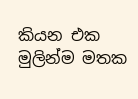කියන එක මුලින්ම මතක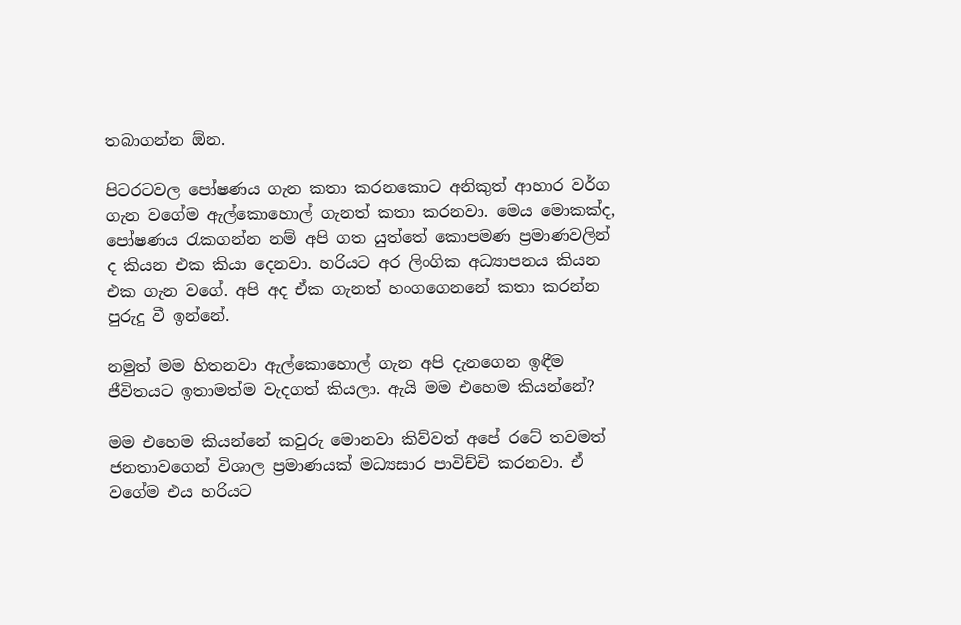තබාගන්න ඕන.

පිටරටවල පෝෂණය ගැන කතා කරනකොට අනිකුත් ආහාර වර්ග ගැන වගේම ඇල්කොහොල් ගැනත් කතා කරනවා. මෙය මොකක්‌ද, පෝෂණය රැකගන්න නම් අපි ගත යුත්තේ කොපමණ ප්‍රමාණවලින් ද කියන එක කියා දෙනවා. හරියට අර ලිංගික අධ්‍යාපනය කියන එක ගැන වගේ. අපි අද ඒක ගැනත් හංගගෙනනේ කතා කරන්න පුරුදු වී ඉන්නේ.

නමුත් මම හිතනවා ඇල්කොහොල් ගැන අපි දැනගෙන ඉඳීම ජීවිතයට ඉතාමත්ම වැදගත් කියලා. ඇයි මම එහෙම කියන්නේ?

මම එහෙම කියන්නේ කවුරු මොනවා කිව්වත් අපේ රටේ තවමත් ජනතාවගෙන් විශාල ප්‍රමාණයක්‌ මධ්‍යසාර පාවිච්චි කරනවා. ඒ වගේම එය හරියට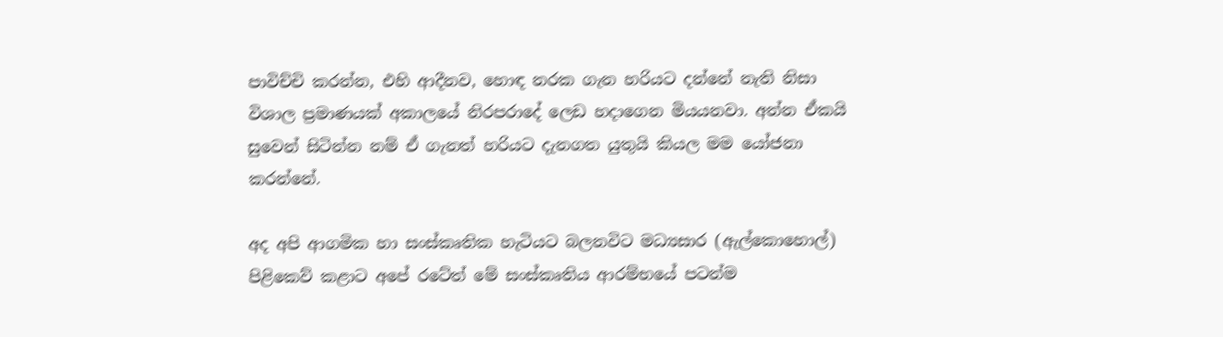පාවිච්චි කරන්න, එහි ආදීනව, හොඳ නරක ගැන හරියට දන්නේ නැති නිසා විශාල ප්‍රමාණයක්‌ අකාලයේ නිරපරාදේ ලෙඩ හදාගෙන මියයනවා. අන්න ඒකයි සුවෙන් සිටින්න නම් ඒ ගැනත් හරියට දැනගත යුතුයි කියල මම යෝජනා කරන්නේ.

අද අපි ආගමික හා සංස්‌කෘතික හැටියට බලනවිට මධ්‍යසාර (ඇල්කොහොල්) පිළිකෙව් කළාට අපේ රටේත් මේ සංස්‌කෘතිය ආරම්භයේ පටන්ම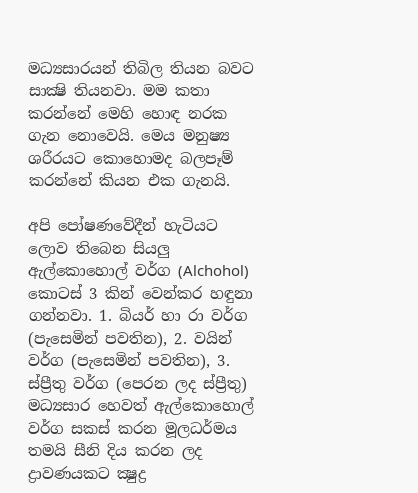මධ්‍යසාරයන් තිබිල තියන බවට සාක්‍ෂි තියනවා. මම කතා කරන්නේ මෙහි හොඳ නරක ගැන නොවෙයි. මෙය මනුෂ්‍ය ශරීරයට කොහොමද බලපෑම් කරන්නේ කියන එක ගැනයි.

අපි පෝෂණවේදීන් හැටියට ලොව තිබෙන සියලු ඇල්කොහොල් වර්ග (Alchohol) කොටස්‌ 3 කින් වෙන්කර හඳුනා ගන්නවා. 1. බියර් හා රා වර්ග (පැසෙමින් පවතින), 2. වයින් වර්ග (පැසෙමින් පවතින), 3. ස්‌ප්‍රීතු වර්ග (පෙරන ලද ස්‌ප්‍රීතු) මධ්‍යසාර හෙවත් ඇල්කොහොල් වර්ග සකස්‌ කරන මූලධර්මය තමයි සීනි දිය කරන ලද ද්‍රාවණයකට ක්‍ෂුද්‍ර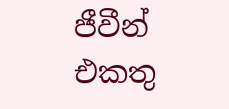ජීවීන් එකතු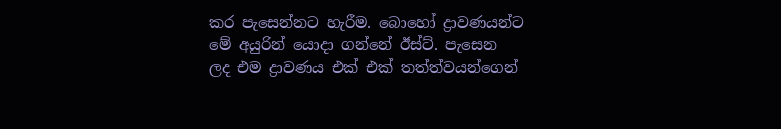කර පැසෙන්නට හැරීම. බොහෝ ද්‍රාවණයන්ට මේ අයුරින් යොදා ගන්නේ ඊස්‌ට්‌. පැසෙන ලද එම ද්‍රාවණය එක්‌ එක්‌ තත්ත්වයන්ගෙන්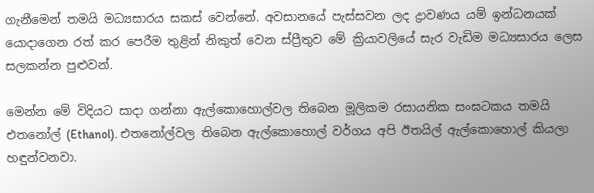ගැනීමෙන් තමයි මධ්‍යසාරය සකස්‌ වෙන්නේ. අවසානයේ පැස්‌සවන ලද ද්‍රාවණය යම් ඉන්ධනයක්‌ යොදාගෙන රත් කර පෙරීම තුළින් නිකුත් වෙන ස්‌ප්‍රීතුව මේ ක්‍රියාවලියේ සැර වැඩිම මධ්‍යසාරය ලෙස සලකන්න පුළුවන්.

මෙන්න මේ විදියට සාදා ගන්නා ඇල්කොහොල්වල තිබෙන මූලිකම රසායනික සංඝටකය තමයි එතනෝල් (Ethanol). එතනෝල්වල තිබෙන ඇල්කොහොල් වර්ගය අපි ඊතයිල් ඇල්කොහොල් කියලා හඳුන්වනවා.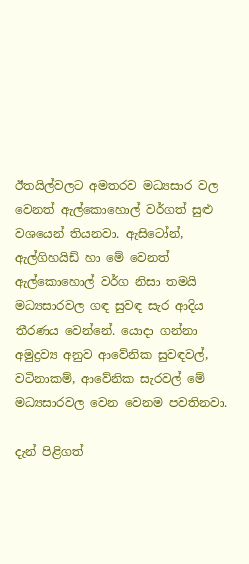ඊතයිල්වලට අමතරව මධ්‍යසාර වල වෙනත් ඇල්කොහොල් වර්ගත් සුළු වශයෙන් තියනවා. ඇසිටෝන්, ඇල්ගිහයිඩ් හා මේ වෙනත් ඇල්කොහොල් වර්ග නිසා තමයි මධ්‍යසාරවල ගඳ සුවඳ සැර ආදිය තීරණය වෙන්නේ. යොදා ගන්නා අමුද්‍රව්‍ය අනුව ආවේනික සුවඳවල්, වටිනාකම්, ආවේනික සැරවල් මේ මධ්‍යසාරවල වෙන වෙනම පවතිනවා.

දැන් පිළිගත්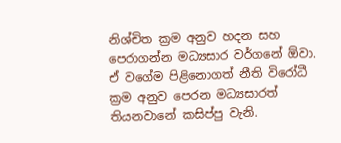නිශ්චිත ක්‍රම අනුව හදන සහ පෙරාගන්න මධ්‍යසාර වර්ගනේ ඕවා. ඒ වගේම පිළිනොගත් නීති විරෝධී ක්‍රම අනුව පෙරන මධ්‍යසාරත් තියනවානේ කසිප්පු වැනි.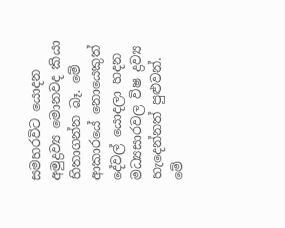සමහරවිට යොදන අමුද්‍රව්‍ය මොනවද කියා හිතාගන්න බෑ. මේ ආකාරයේ නොයෙකුත් දේවල් යොදලා හදන මධ්‍යසාරවල විෂ ද්‍රව්‍ය හැදෙන්නත් පුළුවන්. මේ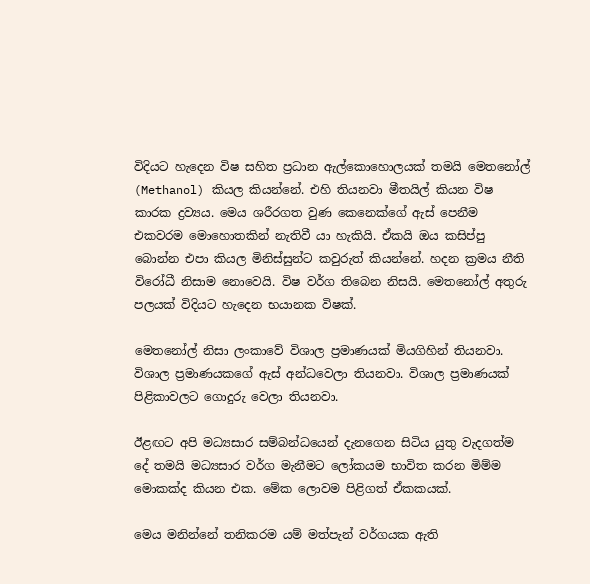විදියට හැදෙන විෂ සහිත ප්‍රධාන ඇල්කොහොලයක්‌ තමයි මෙතනෝල් (Methanol) කියල කියන්නේ. එහි තියනවා මීතයිල් කියන විෂ කාරක ද්‍රව්‍යය. මෙය ශරීරගත වුණ කෙනෙක්‌ගේ ඇස්‌ පෙනීම එකවරම මොහොතකින් නැතිවී යා හැකියි. ඒකයි ඔය කසිප්පු බොන්න එපා කියල මිනිස්‌සුන්ට කවුරුත් කියන්නේ. හදන ක්‍රමය නීති විරෝධී නිසාම නොවෙයි. විෂ වර්ග තිබෙන නිසයි. මෙතනෝල් අතුරු පලයක්‌ විදියට හැදෙන භයානක විෂක්‌.

මෙතනෝල් නිසා ලංකාවේ විශාල ප්‍රමාණයක්‌ මියගිහින් තියනවා. විශාල ප්‍රමාණයකගේ ඇස්‌ අන්ධවෙලා තියනවා. විශාල ප්‍රමාණයක්‌ පිළිකාවලට ගොදුරු වෙලා තියනවා.

ඊළඟට අපි මධ්‍යසාර සම්බන්ධයෙන් දැනගෙන සිටිය යුතු වැදගත්ම දේ තමයි මධ්‍යසාර වර්ග මැනීමට ලෝකයම භාවිත කරන මිම්ම මොකක්‌ද කියන එක. මේක ලොවම පිළිගත් ඒකකයක්‌.

මෙය මනින්නේ තනිකරම යම් මත්පැන් වර්ගයක ඇති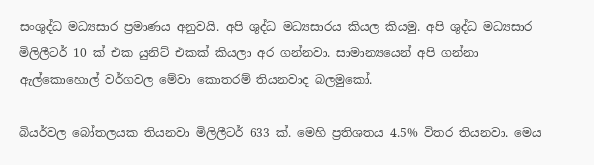සංශුද්ධ මධ්‍යසාර ප්‍රමාණය අනුවයි. අපි ශුද්ධ මධ්‍යසාරය කියල කියමු. අපි ශුද්ධ මධ්‍යසාර මිලිලීටර් 10 ක්‌ එක යුනිට්‌ එකක්‌ කියලා අර ගන්නවා. සාමාන්‍යයෙන් අපි ගන්නා ඇල්කොහොල් වර්ගවල මේවා කොතරම් තියනවාද බලමුකෝ.

බියර්වල බෝතලයක තියනවා මිලිලීටර් 633 ක්‌. මෙහි ප්‍රතිශතය 4.5% විතර තියනවා. මෙය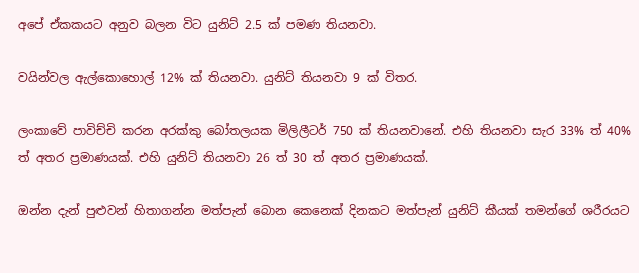අපේ ඒකකයට අනුව බලන විට යුනිට්‌ 2.5 ක්‌ පමණ තියනවා.

වයින්වල ඇල්කොහොල් 12% ක්‌ තියනවා. යුනිට්‌ තියනවා 9 ක්‌ විතර.

ලංකාවේ පාවිච්චි කරන අරක්‌කු බෝතලයක මිලිලීටර් 750 ක්‌ තියනවානේ. එහි තියනවා සැර 33% ත් 40% ත් අතර ප්‍රමාණයක්‌. එහි යුනිට්‌ තියනවා 26 ත් 30 ත් අතර ප්‍රමාණයක්‌.

ඔන්න දැන් පුළුවන් හිතාගන්න මත්පැන් බොන කෙනෙක්‌ දිනකට මත්පැන් යුනිට්‌ කීයක්‌ තමන්ගේ ශරීරයට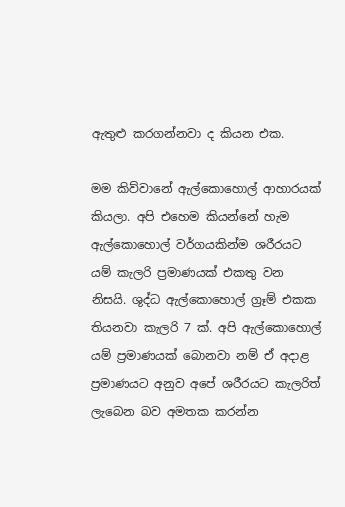ඇතුළු කරගන්නවා ද කියන එක.

මම කිව්වානේ ඇල්කොහොල් ආහාරයක්‌ කියලා. අපි එහෙම කියන්නේ හැම ඇල්කොහොල් වර්ගයකින්ම ශරීරයට යම් කැලරි ප්‍රමාණයක්‌ එකතු වන නිසයි. ශුද්ධ ඇල්කොහොල් ග්‍රෑම් එකක තියනවා කැලරි 7 ක්‌. අපි ඇල්කොහොල් යම් ප්‍රමාණයක්‌ බොනවා නම් ඒ අදාළ ප්‍රමාණයට අනුව අපේ ශරීරයට කැලරිත් ලැබෙන බව අමතක කරන්න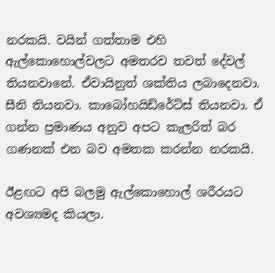නරකයි. වයින් ගත්තාම එහි ඇල්කොහොල්වලට අමතරව තවත් දේවල් තියනවානේ. ඒවායිනුත් ශක්‌තිය ලබාදෙනවා. සීනි තියනවා. කාබෝහයිඩ්රේට්‌ස්‌ තියනවා. ඒ ගන්න ප්‍රමාණය අනුව අපට කැලරිත් බර ගණනක්‌ එන බව අමතක කරන්න නරකයි.

ඊළඟට අපි බලමු ඇල්කොහොල් ශරීරයට අවශ්‍යමද කියලා.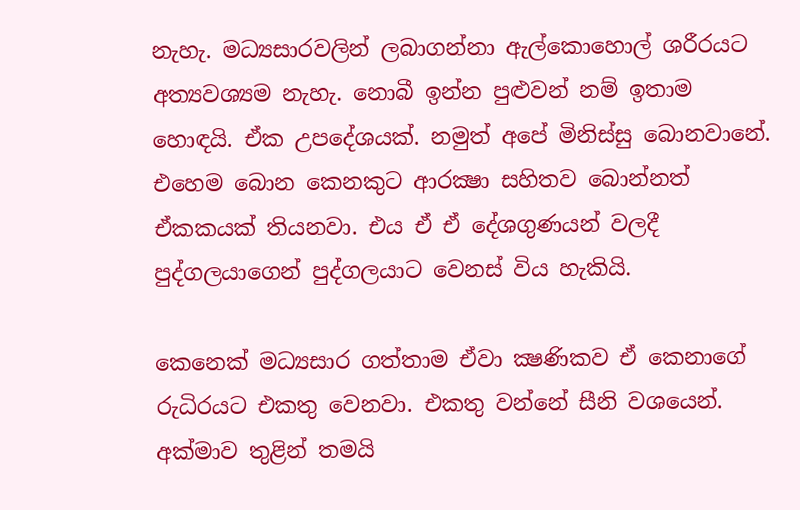නැහැ. මධ්‍යසාරවලින් ලබාගන්නා ඇල්කොහොල් ශරීරයට අත්‍යවශ්‍යම නැහැ. නොබී ඉන්න පුළුවන් නම් ඉතාම හොඳයි. ඒක උපදේශයක්‌. නමුත් අපේ මිනිස්‌සු බොනවානේ. එහෙම බොන කෙනකුට ආරක්‍ෂා සහිතව බොන්නත් ඒකකයක්‌ තියනවා. එය ඒ ඒ දේශගුණයන් වලදී පුද්ගලයාගෙන් පුද්ගලයාට වෙනස්‌ විය හැකියි.

කෙනෙක්‌ මධ්‍යසාර ගත්තාම ඒවා ක්‍ෂණිකව ඒ කෙනාගේ රුධිරයට එකතු වෙනවා. එකතු වන්නේ සීනි වශයෙන්. අක්‌මාව තුළින් තමයි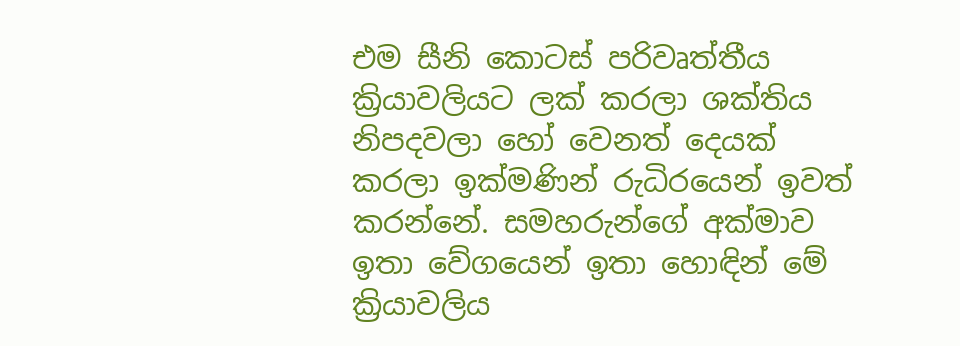එම සීනි කොටස්‌ පරිවෘත්තීය ක්‍රියාවලියට ලක්‌ කරලා ශක්‌තිය නිපදවලා හෝ වෙනත් දෙයක්‌ කරලා ඉක්‌මණින් රුධිරයෙන් ඉවත් කරන්නේ. සමහරුන්ගේ අක්‌මාව ඉතා වේගයෙන් ඉතා හොඳින් මේ ක්‍රියාවලිය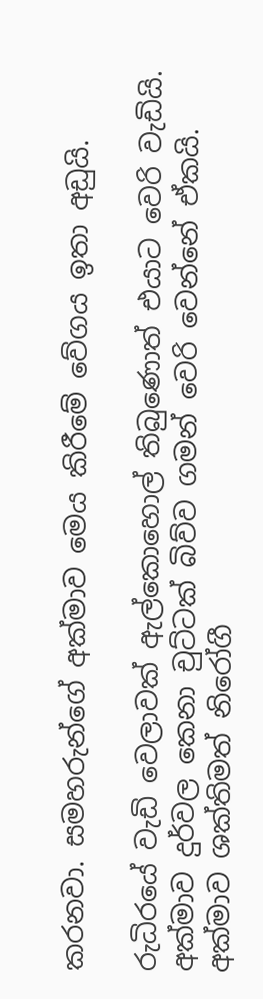කරනවා. සමහරුන්ගේ අක්‌මාව මෙය කිරීමේ වේගය ඉතා අඩුයි.

රුධිරයේ වැඩි වෙලාවක්‌ ඇල්කොහොල් තිබුණොත් එයාට වෙරි වැඩියි. අක්‌මාව දුර්වල කෙනා චුට්‌ටක්‌ බිව්ව ගමන් වෙරි වෙන්නේ ඒකයි. අක්‌මාව ශක්‌තිමත් නිරෝගී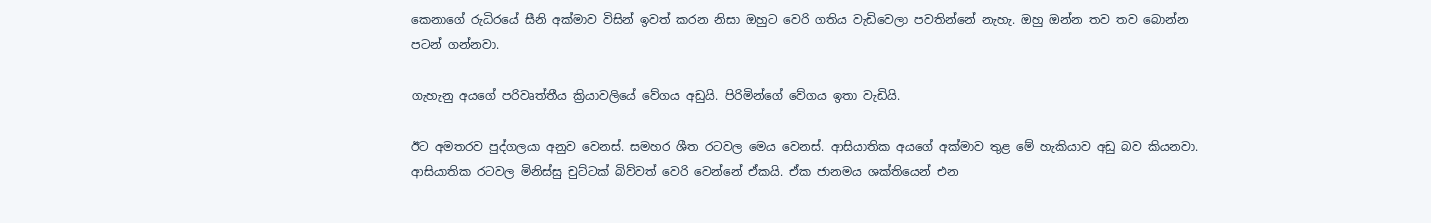කෙනාගේ රුධිරයේ සීනි අක්‌මාව විසින් ඉවත් කරන නිසා ඔහුට වෙරි ගතිය වැඩිවෙලා පවතින්නේ නැහැ. ඔහු ඔන්න තව තව බොන්න පටන් ගන්නවා.

ගැහැනු අයගේ පරිවෘත්තීය ක්‍රියාවලියේ වේගය අඩුයි. පිරිමින්ගේ වේගය ඉතා වැඩියි.

ඊට අමතරව පුද්ගලයා අනුව වෙනස්‌. සමහර ශීත රටවල මෙය වෙනස්‌. ආසියාතික අයගේ අක්‌මාව තුළ මේ හැකියාව අඩු බව කියනවා. ආසියාතික රටවල මිනිස්‌සු චුට්‌ටක්‌ බිව්වත් වෙරි වෙන්නේ ඒකයි. ඒක ජානමය ශක්‌තියෙන් එන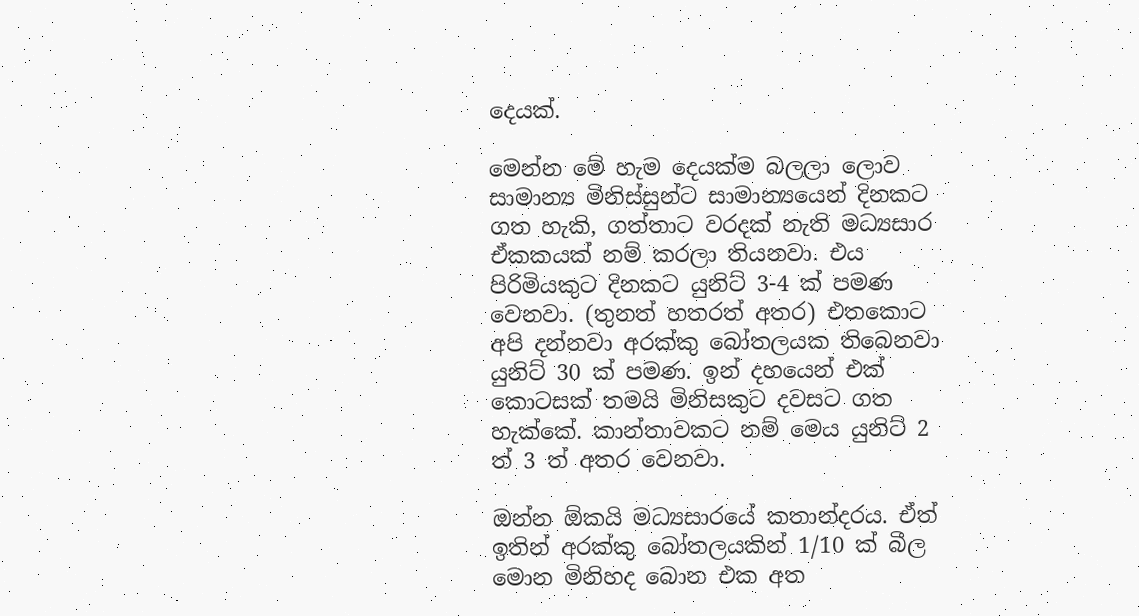දෙයක්‌.

මෙන්න මේ හැම දෙයක්‌ම බලලා ලොව සාමාන්‍ය මිනිස්‌සුන්ට සාමාන්‍යයෙන් දිනකට ගත හැකි, ගත්තාට වරදක්‌ නැති මධ්‍යසාර ඒකකයක්‌ නම් කරලා තියනවා. එය පිරිමියකුට දිනකට යුනිට්‌ 3-4 ක්‌ පමණ වෙනවා. (තුනත් හතරත් අතර) එතකොට අපි දන්නවා අරක්‌කු බෝතලයක තිබෙනවා යුනිට්‌ 30 ක්‌ පමණ. ඉන් දහයෙන් එක්‌ කොටසක්‌ තමයි මිනිසකුට දවසට ගත හැක්‌කේ. කාන්තාවකට නම් මෙය යුනිට්‌ 2 ත් 3 ත් අතර වෙනවා.

ඔන්න ඕකයි මධ්‍යසාරයේ කතාන්දරය. ඒත් ඉතින් අරක්‌කු බෝතලයකින් 1/10 ක්‌ බීල මොන මිනිහද බොන එක අත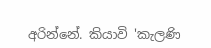අරින්නේ. කියාවි 'කැලණි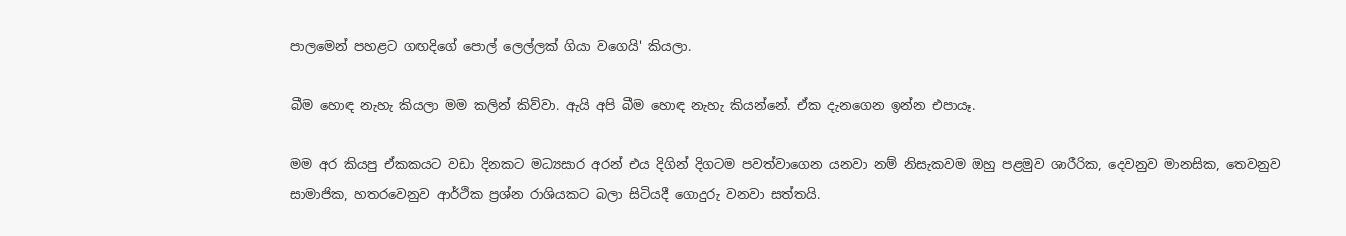පාලමෙන් පහළට ගඟදිගේ පොල් ලෙල්ලක්‌ ගියා වගෙයි' කියලා.

බීම හොඳ නැහැ කියලා මම කලින් කිව්වා. ඇයි අපි බීම හොඳ නැහැ කියන්නේ. ඒක දැනගෙන ඉන්න එපායෑ.

මම අර කියපු ඒකකයට වඩා දිනකට මධ්‍යසාර අරන් එය දිගින් දිගටම පවත්වාගෙන යනවා නම් නිසැකවම ඔහු පළමුව ශාරීරික, දෙවනුව මානසික, තෙවනුව සාමාජික, හතරවෙනුව ආර්ථික ප්‍රශ්න රාශියකට බලා සිටියදී ගොදුරු වනවා සත්තයි.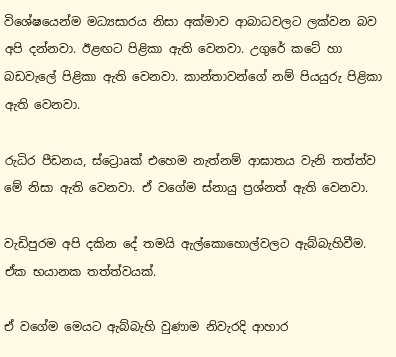විශේෂයෙන්ම මධ්‍යසාරය නිසා අක්‌මාව ආබාධවලට ලක්‌වන බව අපි දන්නවා. ඊළඟට පිළිකා ඇති වෙනවා. උගුරේ කටේ හා බඩවැලේ පිළිකා ඇති වෙනවා. කාන්තාවන්ගේ නම් පියයුරු පිළිකා ඇති වෙනවා.

රුධිර පීඩනය, ස්‌ට්‍රොaක්‌ එහෙම නැත්නම් ආඝාතය වැනි තත්ත්ව මේ නිසා ඇති වෙනවා. ඒ වගේම ස්‌නායු ප්‍රශ්නත් ඇති වෙනවා.

වැඩිපුරම අපි දකින දේ තමයි ඇල්කොහොල්වලට ඇබ්බැහිවීම. ඒක භයානක තත්ත්වයක්‌.

ඒ වගේම මෙයට ඇබ්බැහි වුණාම නිවැරදි ආහාර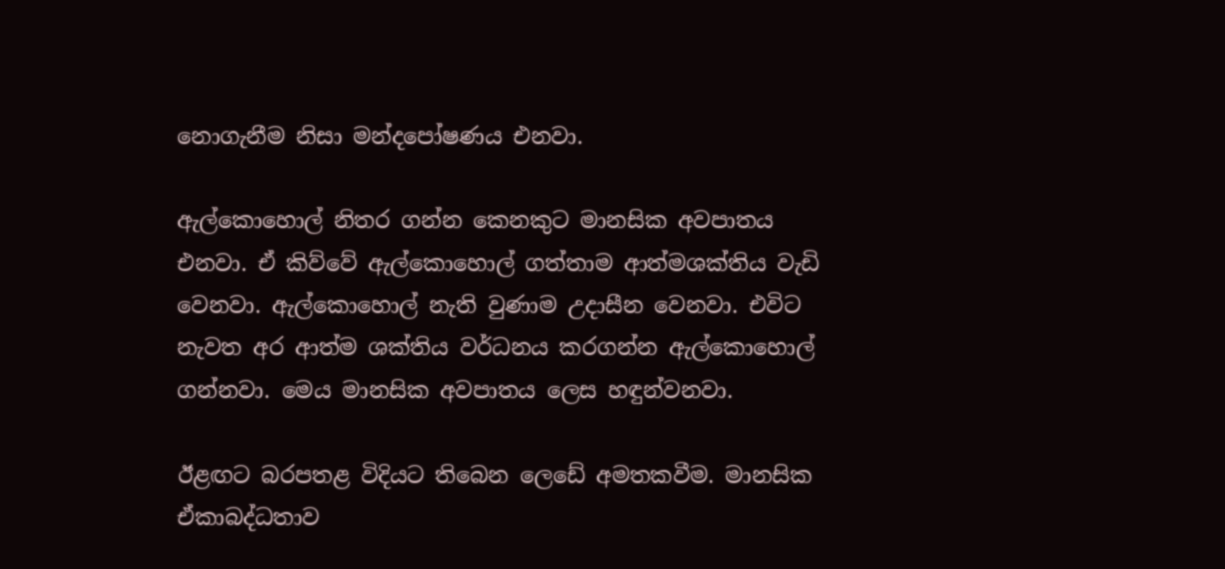නොගැනීම නිසා මන්දපෝෂණය එනවා.

ඇල්කොහොල් නිතර ගන්න කෙනකුට මානසික අවපාතය එනවා. ඒ කිව්වේ ඇල්කොහොල් ගත්තාම ආත්මශක්‌තිය වැඩි වෙනවා. ඇල්කොහොල් නැති වුණාම උදාසීන වෙනවා. එවිට නැවත අර ආත්ම ශක්‌තිය වර්ධනය කරගන්න ඇල්කොහොල් ගන්නවා. මෙය මානසික අවපාතය ලෙස හඳුන්වනවා.

ඊළඟට බරපතළ විදියට තිබෙන ලෙඩේ අමතකවීම. මානසික ඒකාබද්ධතාව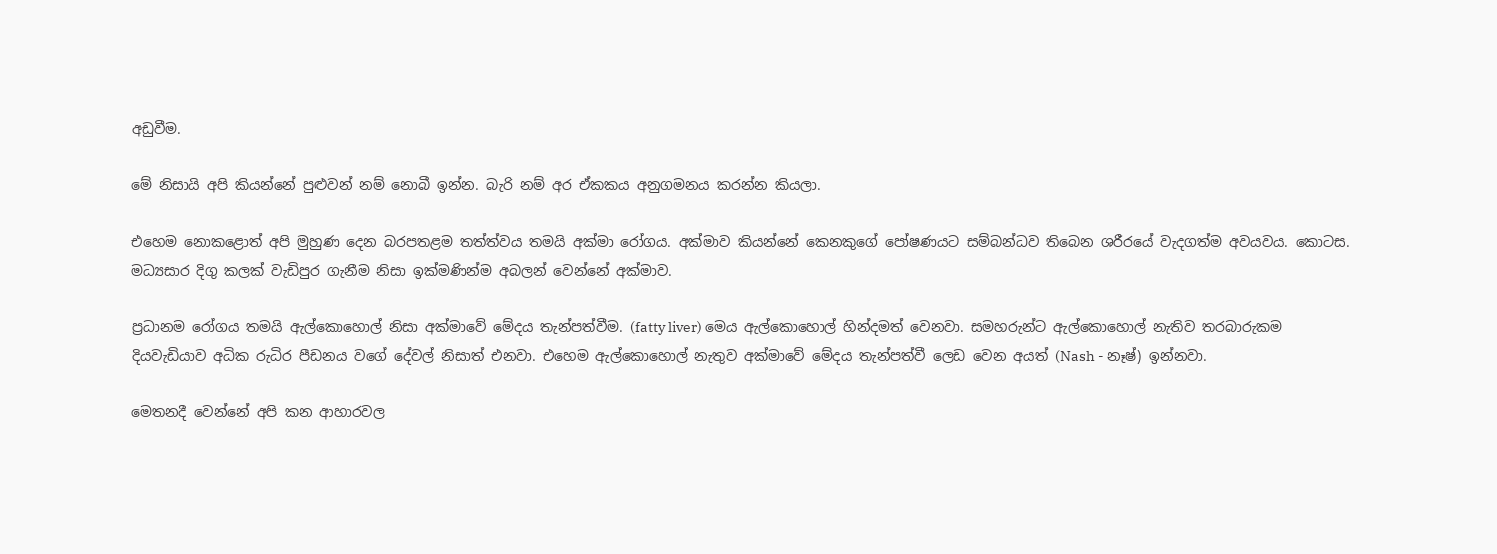අඩුවීම.

මේ නිසායි අපි කියන්නේ පුළුවන් නම් නොබී ඉන්න. බැරි නම් අර ඒකකය අනුගමනය කරන්න කියලා.

එහෙම නොකළොත් අපි මුහුණ දෙන බරපතළම තත්ත්වය තමයි අක්‌මා රෝගය. අක්‌මාව කියන්නේ කෙනකුගේ පෝෂණයට සම්බන්ධව තිබෙන ශරීරයේ වැදගත්ම අවයවය. කොටස. මධ්‍යසාර දිගු කලක්‌ වැඩිපුර ගැනීම නිසා ඉක්‌මණින්ම අබලන් වෙන්නේ අක්‌මාව.

ප්‍රධානම රෝගය තමයි ඇල්කොහොල් නිසා අක්‌මාවේ මේදය තැන්පත්වීම. (fatty liver) මෙය ඇල්කොහොල් හින්දමත් වෙනවා. සමහරුන්ට ඇල්කොහොල් නැතිව තරබාරුකම දියවැඩියාව අධික රුධිර පීඩනය වගේ දේවල් නිසාත් එනවා. එහෙම ඇල්කොහොල් නැතුව අක්‌මාවේ මේදය තැන්පත්වී ලෙඩ වෙන අයත් (Nash - නෑෂ්) ඉන්නවා.

මෙතනදී වෙන්නේ අපි කන ආහාරවල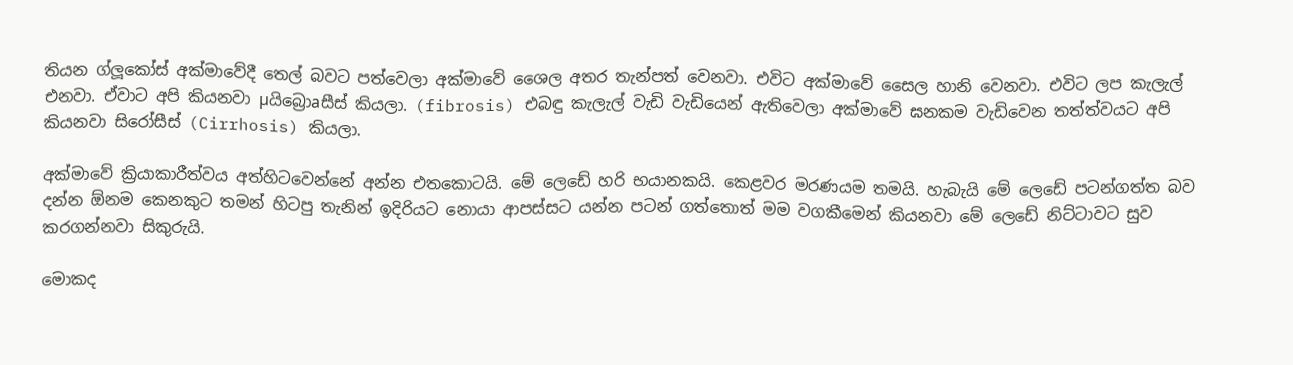තියන ග්ලූකෝස්‌ අක්‌මාවේදී තෙල් බවට පත්වෙලා අක්‌මාවේ ශෛල අතර තැන්පත් වෙනවා. එවිට අක්‌මාවේ සෛල හානි වෙනවා. එවිට ලප කැලැල් එනවා. ඒවාට අපි කියනවා µයිබ්‍රොaසීස්‌ කියලා. (fibrosis) එබඳු කැලැල් වැඩි වැඩියෙන් ඇතිවෙලා අක්‌මාවේ ඝනකම වැඩිවෙන තත්ත්වයට අපි කියනවා සිරෝසීස්‌ (Cirrhosis) කියලා.

අක්‌මාවේ ක්‍රියාකාරීත්වය අත්හිටවෙන්නේ අන්න එතකොටයි. මේ ලෙඩේ හරි භයානකයි. කෙළවර මරණයම තමයි. හැබැයි මේ ලෙඩේ පටන්ගත්ත බව දන්න ඕනම කෙනකුට තමන් හිටපු තැනින් ඉදිරියට නොයා ආපස්‌සට යන්න පටන් ගත්තොත් මම වගකීමෙන් කියනවා මේ ලෙඩේ නිට්‌ටාවට සුව කරගන්නවා සිකුරුයි.

මොකද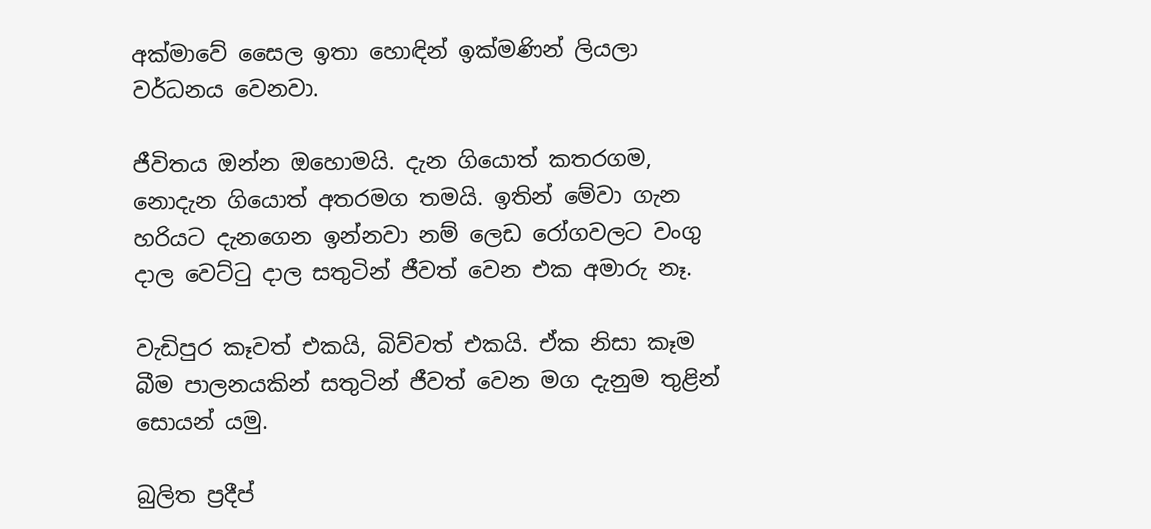අක්‌මාවේ සෛල ඉතා හොඳින් ඉක්‌මණින් ලියලා වර්ධනය වෙනවා.

ජීවිතය ඔන්න ඔහොමයි. දැන ගියොත් කතරගම, නොදැන ගියොත් අතරමග තමයි. ඉතින් මේවා ගැන හරියට දැනගෙන ඉන්නවා නම් ලෙඩ රෝගවලට වංගු දාල වෙට්‌ටු දාල සතුටින් ජීවත් වෙන එක අමාරු නෑ.

වැඩිපුර කෑවත් එකයි, බිව්වත් එකයි. ඒක නිසා කෑම බීම පාලනයකින් සතුටින් ජීවත් වෙන මග දැනුම තුළින් සොයන් යමු.

බුලිත ප්‍රදීප්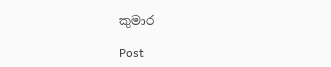කුමාර

Post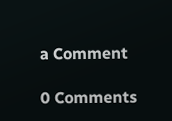a Comment

0 Comments